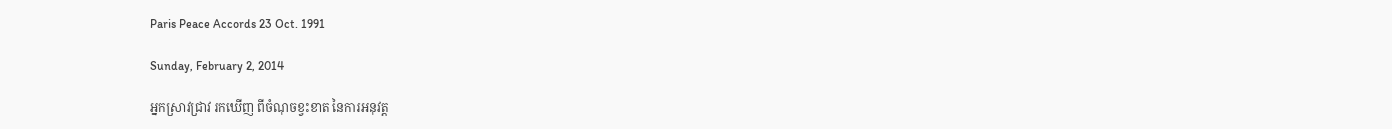Paris Peace Accords 23 Oct. 1991

Sunday, February 2, 2014

អ្នកស្រាវជ្រាវ រកឃើញ ពីចំណុចខ្វះខាត នៃការអនុវត្ត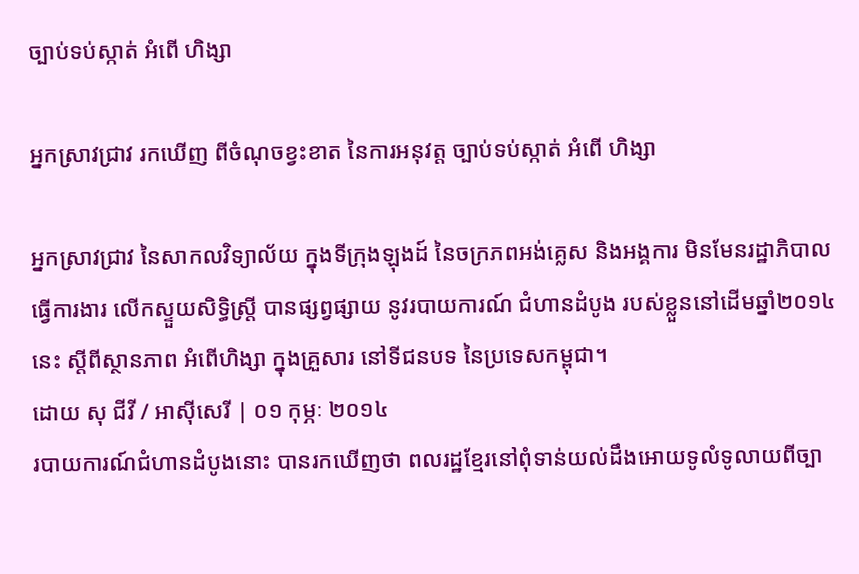ច្បាប់ទប់ស្កាត់ អំពើ ហិង្សា

អ្នកស្រាវជ្រាវ រកឃើញ ពីចំណុចខ្វះខាត នៃការអនុវត្ត ច្បាប់ទប់ស្កាត់ អំពើ ហិង្សា

អ្នកស្រាវជ្រាវ នៃសាកលវិទ្យាល័យ ក្នុងទីក្រុងឡុងដ៍ នៃចក្រភពអង់គ្លេស និងអង្គការ មិនមែនរដ្ឋាភិបាល ធ្វើការងារ លើកស្ទួយសិទ្ធិស្ត្រី បានផ្សព្វផ្សាយ នូវរបាយការណ៍ ជំហានដំបូង របស់ខ្លួននៅដើមឆ្នាំ២០១៤ នេះ ស្ដីពីស្ថានភាព អំពើហិង្សា ក្នុងគ្រួសារ នៅទីជនបទ នៃប្រទេសកម្ពុជា។
ដោយ សុ ជីវី / អាស៊ីសេរី | ០១ កុម្ភៈ ២០១៤
របាយការណ៍ជំហានដំបូងនោះ បានរកឃើញថា ពលរដ្ឋខ្មែរនៅពុំទាន់យល់ដឹងអោយទូលំទូលាយពីច្បា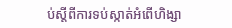ប់ស្ដីពីការទប់ស្កាត់អំពើហិង្សា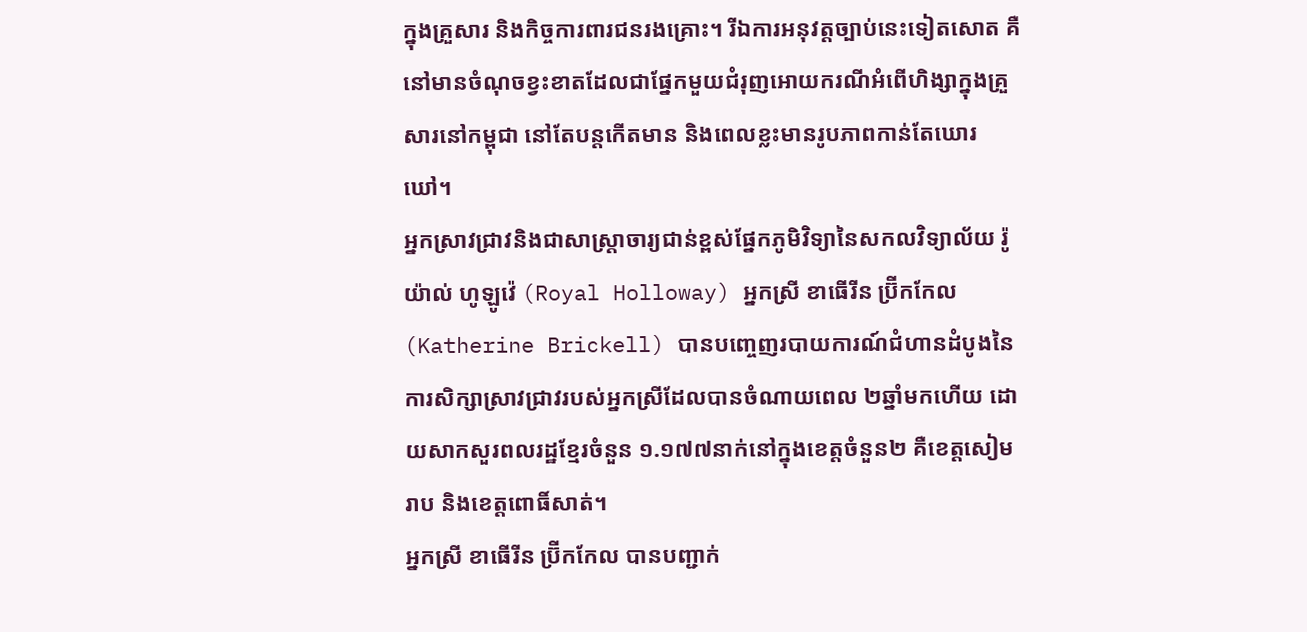ក្នុងគ្រួសារ និងកិច្ចការពារជនរងគ្រោះ។ រីឯការអនុវត្តច្បាប់នេះទៀតសោត គឺនៅមានចំណុចខ្វះខាតដែលជាផ្នែកមួយជំរុញអោយករណីអំពើហិង្សាក្នុងគ្រួសារនៅកម្ពុជា នៅតែបន្តកើតមាន និងពេលខ្លះមានរូបភាពកាន់តែឃោរឃៅ។
អ្នកស្រាវជ្រាវនិងជាសាស្ត្រាចារ្យជាន់ខ្ពស់ផ្នែកភូមិវិទ្យានៃសកលវិទ្យាល័យ រ៉ូយ៉ាល់ ហូឡូវ៉េ (Royal Holloway) អ្នកស្រី ខាធើរីន ប្រ៊ីកកែល (Katherine Brickell) បានបញ្ចេញរបាយការណ៍ជំហានដំបូងនៃការសិក្សាស្រាវជ្រាវរបស់អ្នកស្រីដែលបានចំណាយពេល ២ឆ្នាំមកហើយ ដោយសាកសួរពលរដ្ឋខ្មែរចំនួន ១.១៧៧នាក់នៅក្នុងខេត្តចំនួន២ គឺខេត្តសៀមរាប និងខេត្តពោធិ៍សាត់។
អ្នកស្រី ខាធើរីន ប្រ៊ីកកែល បានបញ្ជាក់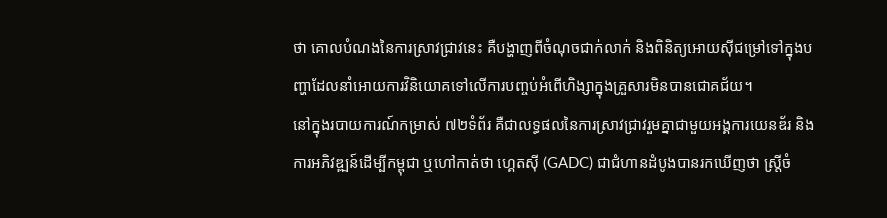ថា គោលបំណងនៃការស្រាវជ្រាវនេះ គឺបង្ហាញពីចំណុចជាក់លាក់ និងពិនិត្យអោយស៊ីជម្រៅទៅក្នុងបញ្ហាដែលនាំអោយការវិនិយោគទៅលើការបញ្ចប់អំពើហិង្សាក្នុងគ្រួសារមិនបានជោគជ័យ។
នៅក្នុងរបាយការណ៍កម្រាស់ ៧២ទំព័រ គឺជាលទ្ធផលនៃការស្រាវជ្រាវរួមគ្នាជាមួយអង្គការយេនឌ័រ និងការអភិវឌ្ឍន៍ដើម្បីកម្ពុជា ឬហៅកាត់ថា ហ្គេតស៊ី (GADC) ជាជំហានដំបូងបានរកឃើញថា ស្ត្រីចំ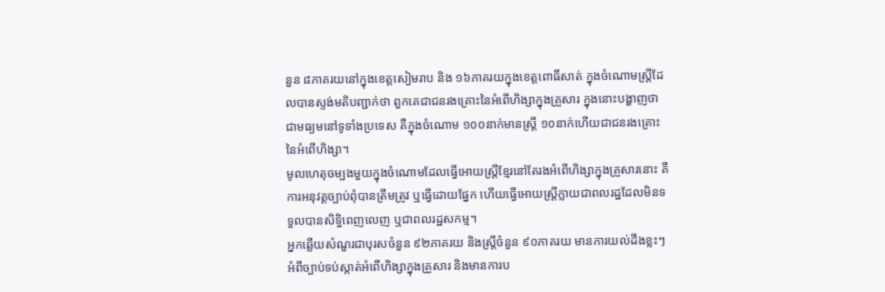នួន ៨ភាគរយនៅក្នុងខេត្តសៀមរាប និង ១៦ភាគរយក្នុងខេត្តពោធិ៍សាត់ ក្នុងចំណោមស្ត្រីដែលបានស្ទង់មតិបញ្ជាក់ថា ពួកគេជាជនរងគ្រោះនៃអំពើហិង្សាក្នុងគ្រួសារ ក្នុងនោះបង្ហាញថា ជាមធ្យមនៅទូទាំងប្រទេស គឺក្នុងចំណោម ១០០នាក់មានស្ត្រី ១០នាក់ហើយជាជនរងគ្រោះនៃអំពើហិង្សា។
មូលហេតុចម្បងមួយក្នុងចំណោមដែលធ្វើអោយស្ត្រីខ្មែរនៅតែរងអំពើហិង្សាក្នុងគ្រួសារនោះ គឺការអនុវត្តច្បាប់ពុំបានត្រឹមត្រូវ ឬធ្វើដោយផ្នែក ហើយធ្វើអោយស្ត្រីក្លាយជាពលរដ្ឋដែលមិនទទួលបានសិទ្ធិពេញលេញ ឬជាពលរដ្ឋសកម្ម។
អ្នកឆ្លើយសំណួរជាបុរសចំនួន ៩២ភាគរយ និងស្ត្រីចំនួន ៩០ភាគរយ មានការយល់ដឹងខ្លះៗអំពីច្បាប់ទប់ស្កាត់អំពើហិង្សាក្នុងគ្រួសារ និងមានការប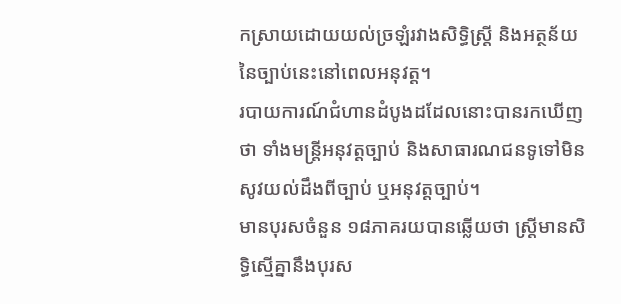កស្រាយដោយយល់ច្រឡំរវាងសិទ្ធិស្ត្រី និងអត្ថន័យនៃច្បាប់នេះនៅពេលអនុវត្ត។
របាយការណ៍ជំហានដំបូងដដែលនោះបានរកឃើញថា ទាំងមន្ត្រីអនុវត្តច្បាប់ និងសាធារណជនទូទៅមិនសូវយល់ដឹងពីច្បាប់ ឬអនុវត្តច្បាប់។
មានបុរសចំនួន ១៨ភាគរយបានឆ្លើយថា ស្ត្រីមានសិទ្ធិស្មើគ្នានឹងបុរស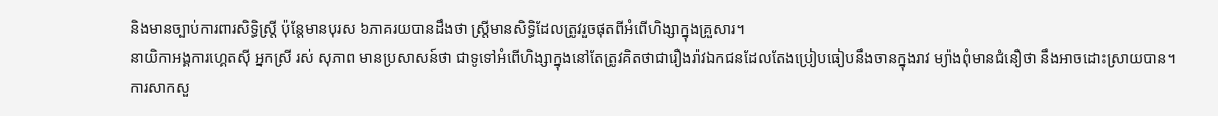និងមានច្បាប់ការពារសិទ្ធិស្ត្រី ប៉ុន្តែមានបុរស ៦ភាគរយបានដឹងថា ស្ត្រីមានសិទ្ធិដែលត្រូវរួចផុតពីអំពើហិង្សាក្នុងគ្រួសារ។
នាយិកាអង្គការហ្គេតស៊ី អ្នកស្រី រស់ សុភាព មានប្រសាសន៍ថា ជាទូទៅអំពើហិង្សាក្នុងនៅតែត្រូវគិតថាជារឿងរ៉ាវឯកជនដែលតែងប្រៀបធៀបនឹងចានក្នុងរាវ ម្យ៉ាងពុំមានជំនឿថា នឹងអាចដោះស្រាយបាន។
ការសាកសួ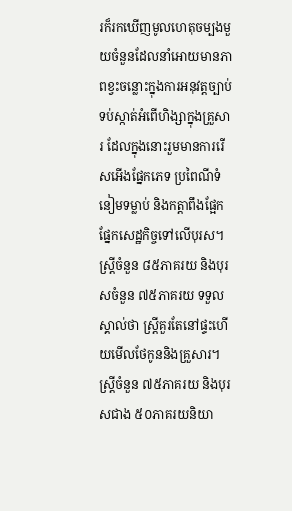រក៏រកឃើញមូលហេតុចម្បងមួយចំនួនដែលនាំអោយមានភាពខ្វះចន្លោះក្នុងការអនុវត្តច្បាប់ទប់ស្កាត់អំពើហិង្សាក្នុងគ្រួសារ ដែលក្នុងនោះរួមមានការរើសអើងផ្នែកភេទ ប្រពៃណីទំនៀមទម្លាប់ និងកត្តាពឹងផ្អែកផ្នែកសេដ្ឋកិច្ចទៅលើបុរស។
ស្ត្រីចំនួន ៨៥ភាគរយ និងបុរសចំនួន ៧៥ភាគរយ ទទួលស្គាល់ថា ស្ត្រីគួរតែនៅផ្ទះហើយមើលថែកូននិងគ្រួសារ។ ស្ត្រីចំនួន ៧៥ភាគរយ និងបុរសជាង ៥០ភាគរយនិយា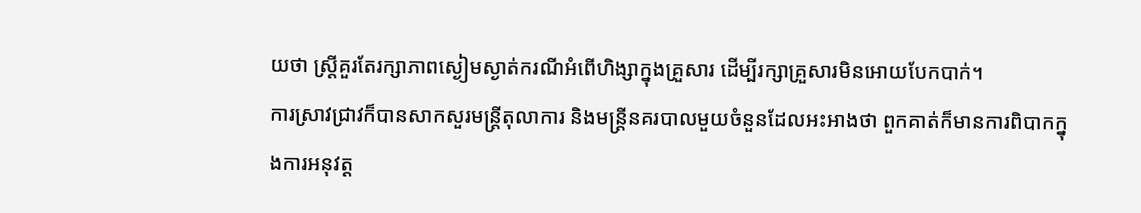យថា ស្ត្រីគួរតែរក្សាភាពស្ងៀមស្ងាត់ករណីអំពើហិង្សាក្នុងគ្រួសារ ដើម្បីរក្សាគ្រួសារមិនអោយបែកបាក់។
ការស្រាវជ្រាវក៏បានសាកសួរមន្ត្រីតុលាការ និងមន្ត្រីនគរបាលមួយចំនួនដែលអះអាងថា ពួកគាត់ក៏មានការពិបាកក្នុងការអនុវត្ត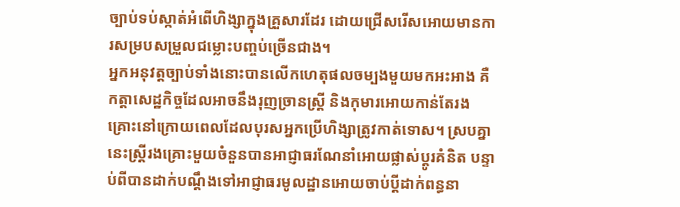ច្បាប់ទប់ស្កាត់អំពើហិង្សាក្នុងគ្រួសារដែរ ដោយជ្រើសរើសអោយមានការសម្របសម្រួលជម្លោះបញ្ចប់ច្រើនជាង។
អ្នកអនុវត្តច្បាប់ទាំងនោះបានលើកហេតុផលចម្បងមួយមកអះអាង គឺកត្តាសេដ្ឋកិច្ចដែលអាចនឹងរុញច្រានស្ត្រី និងកុមារអោយកាន់តែរងគ្រោះនៅក្រោយពេលដែលបុរសអ្នកប្រើហិង្សាត្រូវកាត់ទោស។ ស្របគ្នានេះស្ត្រីរងគ្រោះមួយចំនួនបានអាជ្ញាធរណែនាំអោយផ្លាស់ប្ដូរគំនិត បន្ទាប់ពីបានដាក់បណ្ដឹងទៅអាជ្ញាធរមូលដ្ឋានអោយចាប់ប្ដីដាក់ពន្ធនា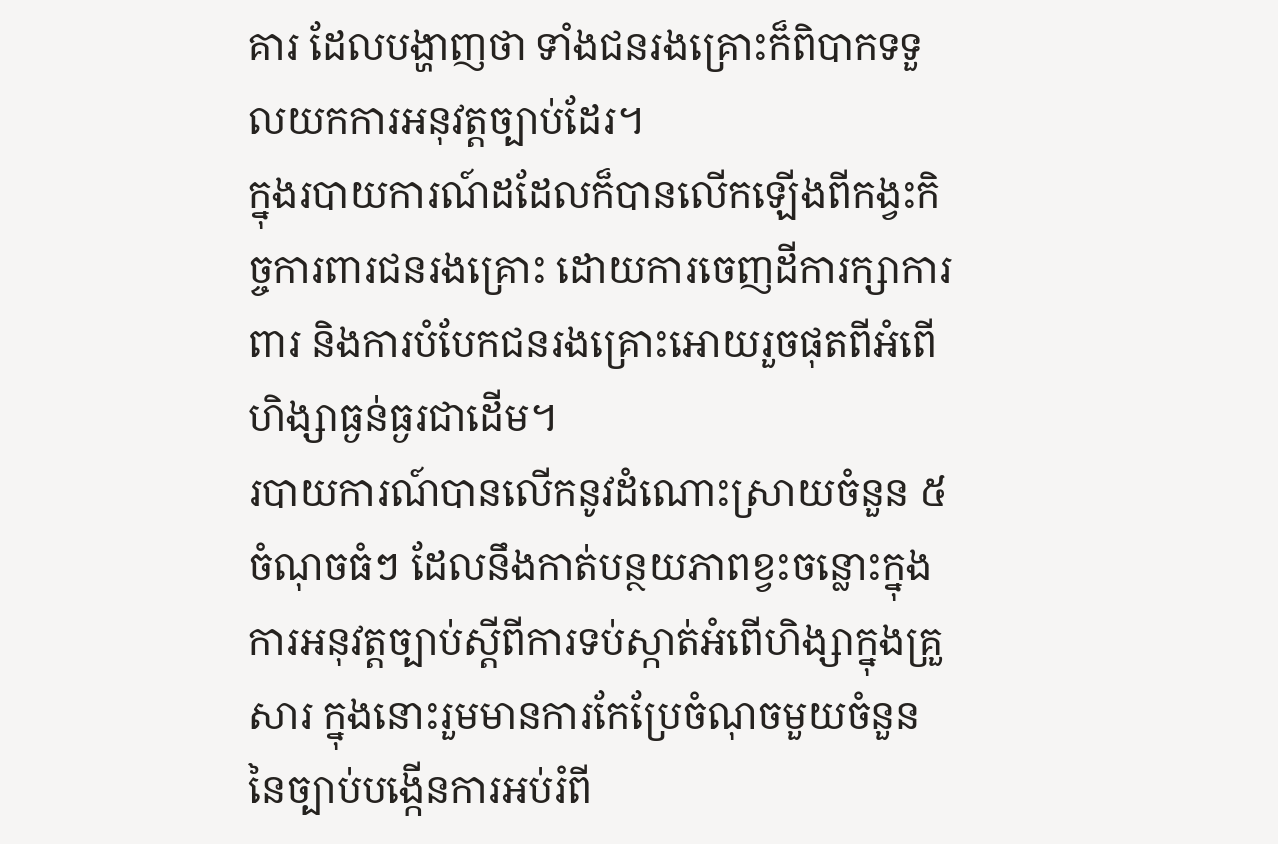គារ ដែលបង្ហាញថា ទាំងជនរងគ្រោះក៏ពិបាកទទួលយកការអនុវត្តច្បាប់ដែរ។
ក្នុងរបាយការណ៍ដដែលក៏បានលើកឡើងពីកង្វះកិច្ចការពារជនរងគ្រោះ ដោយការចេញដីការក្សាការពារ និងការបំបែកជនរងគ្រោះអោយរួចផុតពីអំពើហិង្សាធ្ងន់ធ្ងរជាដើម។
របាយការណ៍បានលើកនូវដំណោះស្រាយចំនួន ៥ចំណុចធំៗ ដែលនឹងកាត់បន្ថយភាពខ្វះចន្លោះក្នុងការអនុវត្តច្បាប់ស្ដីពីការទប់ស្កាត់អំពើហិង្សាក្នុងគ្រួសារ ក្នុងនោះរួមមានការកែប្រែចំណុចមួយចំនួននៃច្បាប់បង្កើនការអប់រំពី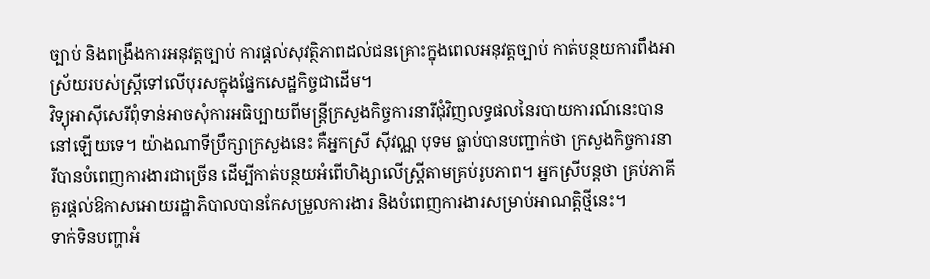ច្បាប់ និងពង្រឹងការអនុវត្តច្បាប់ ការផ្ដល់សុវត្ថិភាពដល់ជនគ្រោះក្នុងពេលអនុវត្តច្បាប់ កាត់បន្ថយការពឹងអាស្រ័យរបស់ស្ត្រីទៅលើបុរសក្នុងផ្នែកសេដ្ឋកិច្ចជាដើម។
វិទ្យុអាស៊ីសេរីពុំទាន់អាចសុំការអធិប្បាយពីមន្ត្រីក្រសួងកិច្ចការនារីជុំវិញលទ្ធផលនៃរបាយការណ៍នេះបាននៅឡើយទេ។ យ៉ាងណាទីប្រឹក្សាក្រសួងនេះ គឺអ្នកស្រី ស៊ីវណ្ណ បុទម ធ្លាប់បានបញ្ជាក់ថា ក្រសួងកិច្ចការនារីបានបំពេញការងារជាច្រើន ដើម្បីកាត់បន្ថយអំពើហិង្សាលើស្ត្រីតាមគ្រប់រូបភាព។ អ្នកស្រីបន្តថា គ្រប់ភាគីគួរផ្ដល់ឱកាសអោយរដ្ឋាភិបាលបានកែសម្រួលការងារ និងបំពេញការងារសម្រាប់អាណត្តិថ្មីនេះ។
ទាក់ទិនបញ្ហាអំ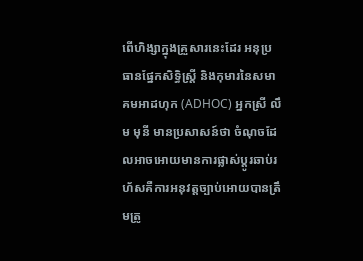ពើហិង្សាក្នុងគ្រួសារនេះដែរ អនុប្រធានផ្នែកសិទ្ធិស្ត្រី និងកុមារនៃសមាគមអាដហុក (ADHOC) អ្នកស្រី លឹម មុនី មានប្រសាសន៍ថា ចំណុចដែលអាចអោយមានការផ្លាស់ប្ដូរឆាប់រហ័សគឺការអនុវត្តច្បាប់អោយបានត្រឹមត្រូ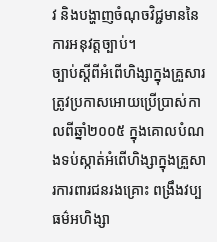វ និងបង្ហាញចំណុចវិជ្ជមាននៃការអនុវត្តច្បាប់។
ច្បាប់ស្ដីពីអំពើហិង្សាក្នុងគ្រួសារត្រូវប្រកាសអោយប្រើប្រាស់កាលពីឆ្នាំ២០០៥ ក្នុងគោលបំណងទប់ស្កាត់អំពើហិង្សាក្នុងគ្រួសារការពារជនរងគ្រោះ ពង្រឹងវប្បធម៌អហិង្សា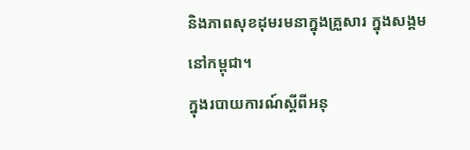និងភាពសុខដុមរមនាក្នុងគ្រួសារ ក្នុងសង្គមនៅកម្ពុជា។
ក្នុងរបាយការណ៍ស្ដីពីអនុ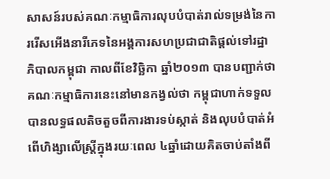សាសន៍របស់គណៈកម្មាធិការលុបបំបាត់រាល់ទម្រង់នៃការរើសអើងនារីភេទនៃអង្គការសហប្រជាជាតិផ្ដល់ទៅរដ្ឋាភិបាលកម្ពុជា កាលពីខែវិច្ឆិកា ឆ្នាំ២០១៣ បានបញ្ជាក់ថា គណៈកម្មាធិការនេះនៅមានកង្វល់ថា កម្ពុជាហាក់ទទួលបានលទ្ធផលតិចតួចពីការងារទប់ស្កាត់ និងលុបបំបាត់អំពើហិង្សាលើស្ត្រីក្នុងរយៈពេល ៤ឆ្នាំដោយគិតចាប់តាំងពី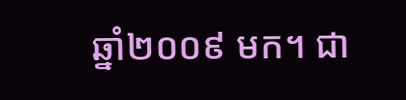ឆ្នាំ២០០៩ មក។ ជា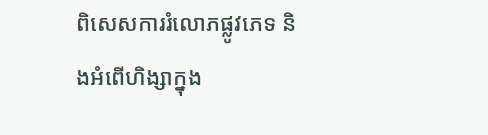ពិសេសការរំលោភផ្លូវភេទ និងអំពើហិង្សាក្នុង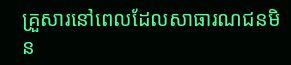គ្រួសារនៅពេលដែលសាធារណជនមិន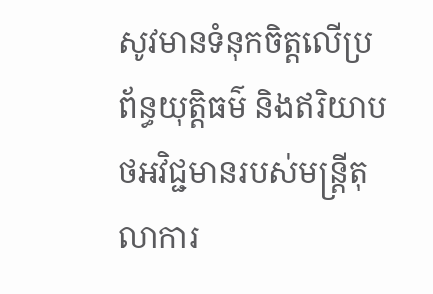សូវមានទំនុកចិត្តលើប្រព័ន្ធយុត្តិធម៌ និងឥរិយាបថអវិជ្ជមានរបស់មន្ត្រីតុលាការ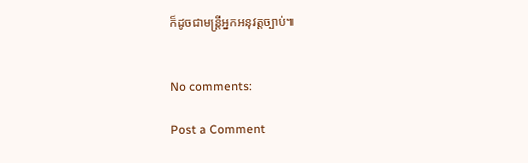ក៏ដូចជាមន្ត្រីអ្នកអនុវត្តច្បាប់៕


No comments:

Post a Comment